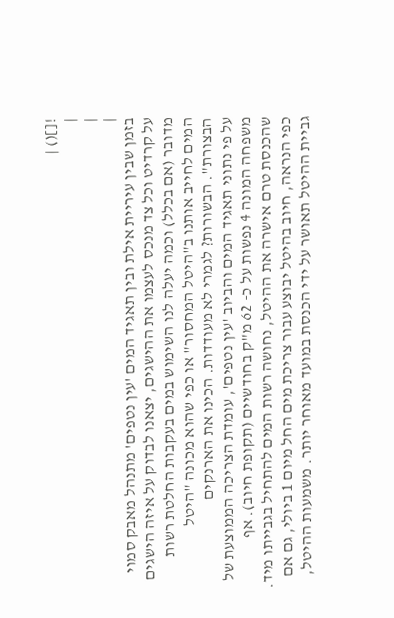![]() |
|
|
|
בזמן שבין עיריית אילת ובין תאגיד המים 'עין נטפים' מתנהל מאבק סמוי על קרדיט וכל צד מנכס לעצמו את ההישגים, יצאנו לבדוק על איזה הישגים מדובר (אם בכלל) וכמה יעלה לנו השימוש במים בעקבות החלטת רשות המים לחייב אותנו ב"היטל המחסור" או כפי שהוא מכונה "היטל הבצורת". הבשורות? לגמרי לא מעודדות. הכינו את הארנקים
על פי נתוני תאגיד המים והביוב 'עין נטפים', עומדת הצריכה הממוצעת של משפחה המונה 4 נפשות על כ- 62 מ"ק בחודשיים (תקופת חיוב). אף שהכנסת טרם אישרה את ההיטל, נחושה רשות המים להתחיל בגבייתו מיד. כפי הנראה, חיוב בהיטל יבוצע עבור צריכת מים החל מיום 1 ביולי, גם אם גביית ההיטל תאושר על ידי הכנסת במועד מאוחר יותר. משמעות ההיטל,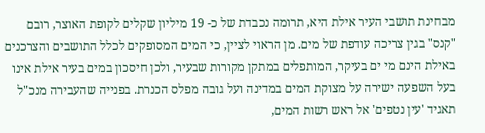מבחינת תושבי העיר אילת היא, תרומה נכבדת של כ- 19 מיליון שקלים לקופת האוצר, רובם "קנס" בגין צריכה עודפת של מים. מן הראוי לציין, כי המים המסופקים לכלל התושבים והצרכנים באילת הינם מי ים בעיקר, המותפלים במתקן מקורות שבעיר, ולכן חיסכון במים בעיר אילת אינו בעל השפעה ישירה על מצוקת המים במדינה ועל גובה מפלס הכנרת. בפנייה שהעבירה מנכ"ל תאגיד 'עין נטפים' אל ראש רשות המים,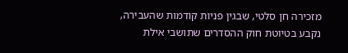מזכירה חן סלטי, שבגין פניות קודמות שהעבירה, נקבע בטיוטת חוק ההסדרים שתושבי אילת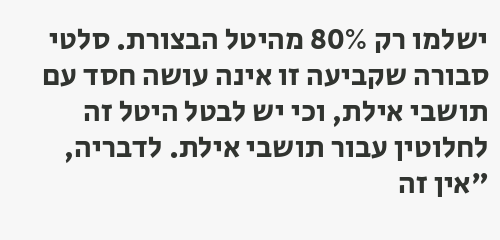ישלמו רק 80% מהיטל הבצורת. סלטי סבורה שקביעה זו אינה עושה חסד עם תושבי אילת, וכי יש לבטל היטל זה לחלוטין עבור תושבי אילת. לדבריה, "אין זה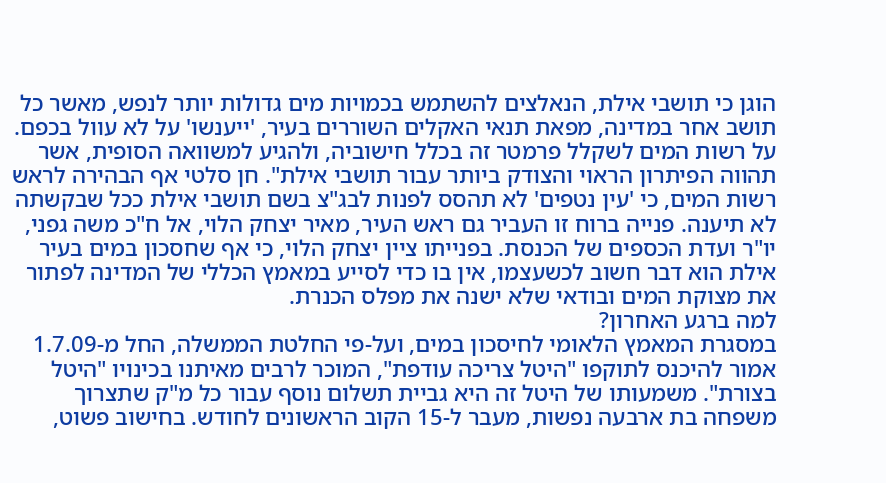הוגן כי תושבי אילת, הנאלצים להשתמש בכמויות מים גדולות יותר לנפש, מאשר כל תושב אחר במדינה, מפאת תנאי האקלים השוררים בעיר, 'ייענשו' על לא עוול בכפם. על רשות המים לשקלל פרמטר זה בכלל חישוביה, ולהגיע למשוואה הסופית, אשר תהווה הפיתרון הראוי והצודק ביותר עבור תושבי אילת". חן סלטי אף הבהירה לראש רשות המים, כי 'עין נטפים' לא תהסס לפנות לבג"צ בשם תושבי אילת ככל שבקשתה לא תיענה. פנייה ברוח זו העביר גם ראש העיר, מאיר יצחק הלוי, אל ח"כ משה גפני, יו"ר ועדת הכספים של הכנסת. בפנייתו ציין יצחק הלוי, כי אף שחסכון במים בעיר אילת הוא דבר חשוב לכשעצמו, אין בו כדי לסייע במאמץ הכללי של המדינה לפתור את מצוקת המים ובודאי שלא ישנה את מפלס הכנרת.
למה ברגע האחרון?
במסגרת המאמץ הלאומי לחיסכון במים, ועל-פי החלטת הממשלה, החל מ-1.7.09 אמור להיכנס לתוקפו "היטל צריכה עודפת", המוכר לרבים מאיתנו בכינויו "היטל בצורת". משמעותו של היטל זה היא גביית תשלום נוסף עבור כל מ"ק שתצרוך משפחה בת ארבעה נפשות, מעבר ל-15 הקוב הראשונים לחודש. בחישוב פשוט,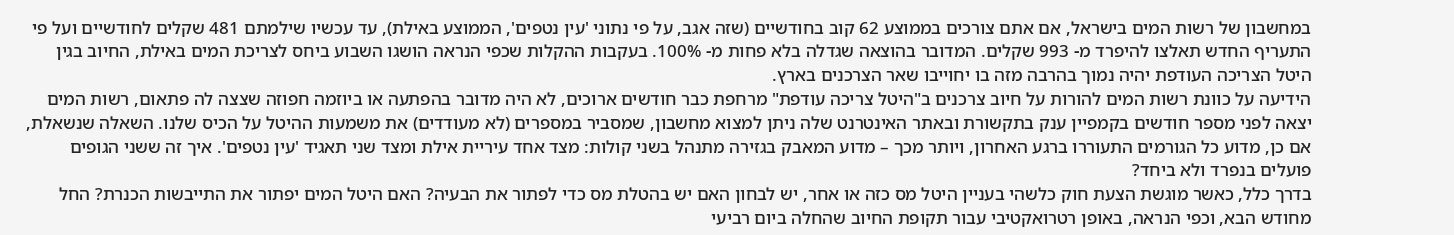במחשבון של רשות המים בישראל, אם אתם צורכים בממוצע 62 קוב בחודשיים (שזה אגב, על פי נתוני 'עין נטפים', הממוצע באילת), עד עכשיו שילמתם 481 שקלים לחודשיים ועל פי התעריף החדש תאלצו להיפרד מ- 993 שקלים. המדובר בהוצאה שגדלה בלא פחות מ- 100%. בעקבות ההקלות שכפי הנראה הושגו השבוע ביחס לצריכת המים באילת, החיוב בגין היטל הצריכה העודפת יהיה נמוך בהרבה מזה בו יחוייבו שאר הצרכנים בארץ.
הידיעה על כוונת רשות המים להורות על חיוב צרכנים ב"היטל צריכה עודפת" מרחפת כבר חודשים ארוכים, לא היה מדובר בהפתעה או ביוזמה חפוזה שצצה לה פתאום, רשות המים יצאה לפני מספר חודשים בקמפיין ענק בתקשורת ובאתר האינטרנט שלה ניתן למצוא מחשבון, שמסביר במספרים (לא מעודדים) את משמעות ההיטל על הכיס שלנו. השאלה שנשאלת, אם כן, מדוע כל הגורמים התעוררו ברגע האחרון, ויותר מכך – מדוע המאבק בגזירה מתנהל בשני קולות: מצד אחד עיריית אילת ומצד שני תאגיד 'עין נטפים'. איך זה ששני הגופים פועלים בנפרד ולא ביחד?
בדרך כלל, כאשר מוגשת הצעת חוק כלשהי בעניין היטל מס כזה או אחר, יש לבחון האם יש בהטלת מס כדי לפתור את הבעיה? האם היטל המים יפתור את התייבשות הכנרת? החל מחודש הבא, וכפי הנראה, באופן רטרואקטיבי עבור תקופת החיוב שהחלה ביום רביעי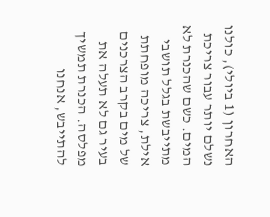האחרון (1 ביולי), כולנו נשלם יותר עבור צריכת המים. כשם שהכנרת לא מתייבשת בגלל תושבי אילת, צריכה מופחתת של מים בקרב הצרכנים בעיר גם לא תעלה את מפלסה. הכנרת תמשיך להתייבש, אנחנו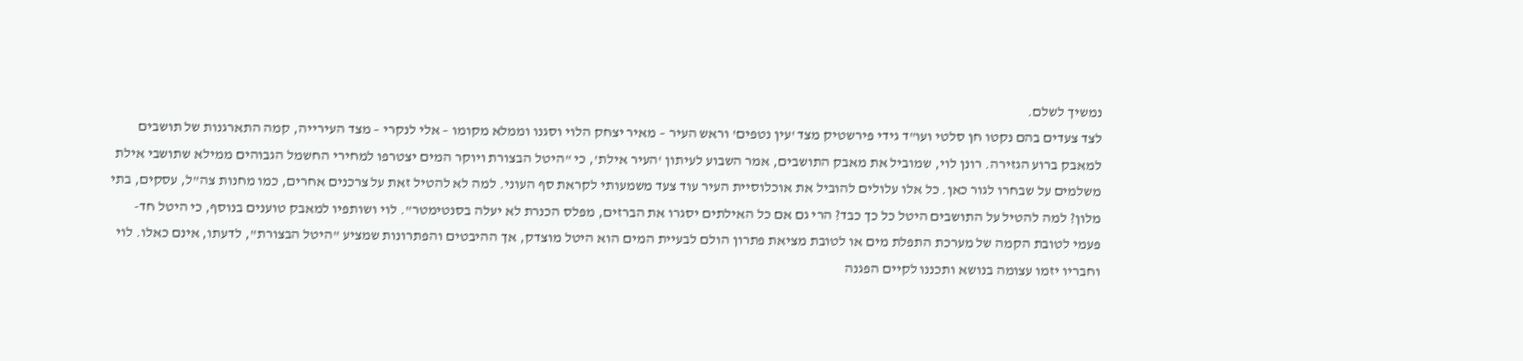נמשיך לשלם.
לצד צעדים בהם נקטו חן סלטי ועו"ד גידי פירשטיק מצד 'עין נטפים' וראש העיר – מאיר יצחק הלוי וסגנו וממלא מקומו – אלי לנקרי – מצד העירייה, קמה התארגנות של תושבים למאבק ברוע הגזירה. רונן לוי, שמוביל את מאבק התושבים, אמר השבוע לעיתון 'העיר אילת', כי "היטל הבצורת ויוקר המים יצטרפו למחירי החשמל הגבוהים ממילא שתושבי אילת משלמים על שבחרו לגור כאן. כל אלו עלולים להוביל את אוכלוסיית העיר עוד צעד משמעותי לקראת סף העוני. למה לא להטיל זאת על צרכנים אחרים, כמו מחנות צה"ל, עסקים, בתי מלון? למה להטיל על התושבים היטל כל כך כבד? הרי גם אם כל האילתים יסגרו את הברזים, מפלס הכנרת לא יעלה בסנטימטר". לוי ושותפיו למאבק טוענים בנוסף, כי היטל חד-פעמי לטובת הקמה של מערכת התפלת מים או לטובת מציאת פתרון הולם לבעיית המים הוא היטל מוצדק, אך ההיבטים והפתרונות שמציע "היטל הבצורת", לדעתו, אינם כאלו. לוי וחבריו יזמו עצומה בנושא ותכננו לקיים הפגנה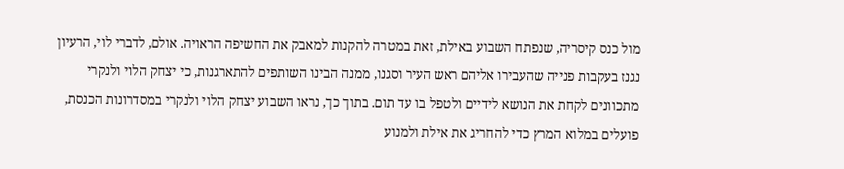מול כנס קיסריה, שנפתח השבוע באילת, זאת במטרה להקנות למאבק את החשיפה הראויה. אולם, לדברי לוי, הרעיון נגנז בעקבות פנייה שהעבירו אליהם ראש העיר וסגנו, ממנה הבינו השותפים להתארגנות, כי יצחק הלוי ולנקרי מתכוונים לקחת את הנושא לידיים ולטפל בו עד תום. בתוך כך, נראו השבוע יצחק הלוי ולנקרי במסדרונות הכנסת, פועלים במלוא המרץ כדי להחריג את אילת ולמנוע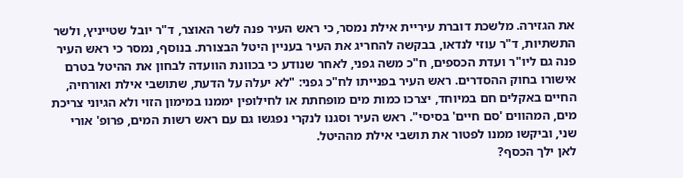את הגזירה. מלשכת דוברת עיריית אילת נמסר, כי ראש העיר פנה לשר האוצר, ד"ר יובל שטייניץ, ולשר התשתיות, ד"ר עוזי לנדאו, בבקשה להחריג את העיר בעניין היטל הבצורת. בנוסף, נמסר כי ראש העיר פנה גם ליו"ר ועדת הכספים, ח"כ משה גפני, לאחר שנודע כי בכוונת הוועדה לבחון את ההיטל בטרם אישורו בחוק ההסדרים. ראש העיר בפנייתו לח"כ גפני: "לא יעלה על הדעת, שתושבי אילת ואורחיה, החיים באקלים חם במיוחד, יצרכו כמות מים מופחתת או לחילופין יממנו במימון הזוי ולא הגיוני צריכת מים, המהווים 'סם חיים' בסיסי". ראש העיר וסגנו לנקרי נפגשו גם עם ראש רשות המים, פרופ' אורי שני, וביקשו ממנו לפטור את תושבי אילת מההיטל.
לאן ילך הכסף?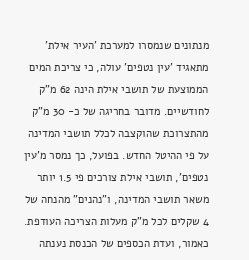מנתונים שנמסרו למערכת 'העיר אילת' מתאגיד 'עין נטפים' עולה, כי צריכת המים הממוצעת של תושבי אילת הינה 62 מ"ק לחודשיים. מדובר בחריגה של כ- 30 מ"ק מהתצרוכת שהוקצבה לכלל תושבי המדינה על פי ההיטל החדש. בפועל, כך נמסר מ'עין נטפים', תושבי אילת צורכים פי 1.5 יותר משאר תושבי המדינה, ו"נהנים" מהנחה של 4 שקלים לכל מ"ק מעלות הצריכה העודפת. כאמור, ועדת הכספים של הכנסת נענתה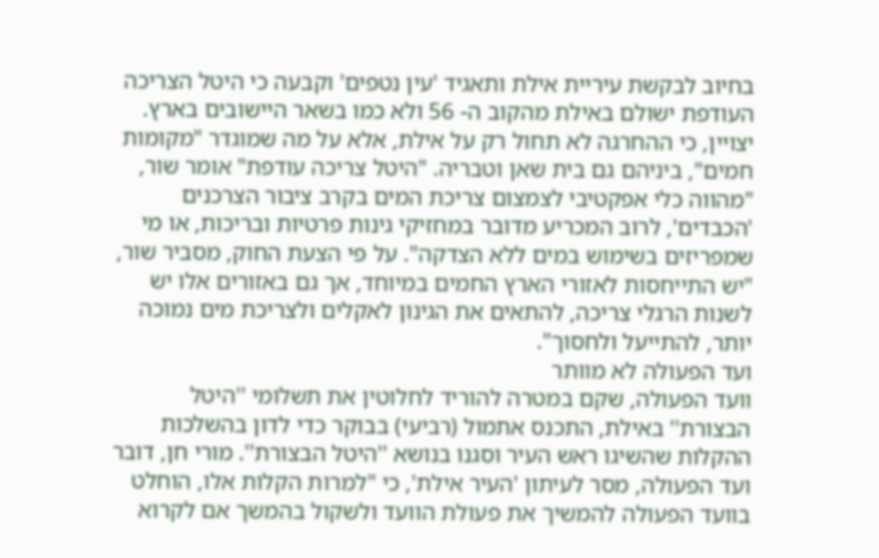בחיוב לבקשת עיריית אילת ותאגיד 'עין נטפים' וקבעה כי היטל הצריכה העודפת ישולם באילת מהקוב ה- 56 ולא כמו בשאר היישובים בארץ. יצויין, כי ההחרגה לא תחול רק על אילת, אלא על מה שמוגדר "מקומות חמים", ביניהם גם בית שאן וטבריה. "היטל צריכה עודפת" אומר שור, "מהווה כלי אפקטיבי לצמצום צריכת המים בקרב ציבור הצרכנים 'הכבדים', לרוב המכריע מדובר במחזיקי גינות פרטיות ובריכות, או מי שמפריזים בשימוש במים ללא הצדקה". על פי הצעת החוק, מסביר שור, "יש התייחסות לאזורי הארץ החמים במיוחד, אך גם באזורים אלו יש לשנות הרגלי צריכה, להתאים את הגינון לאקלים ולצריכת מים נמוכה יותר, להתייעל ולחסוך".
ועד הפעולה לא מוותר
וועד הפעולה, שקם במטרה להוריד לחלוטין את תשלומי ''היטל הבצורת'' באילת, התכנס אתמול (רביעי) בבוקר כדי לדון בהשלכות ההקלות שהשיגו ראש העיר וסגנו בנושא ''היטל הבצורת''. מורי חן, דובר ועד הפעולה, מסר לעיתון 'העיר אילת', כי "למרות הקלות אלו, הוחלט בוועד הפעולה להמשיך את פעולת הוועד ולשקול בהמשך אם לקרוא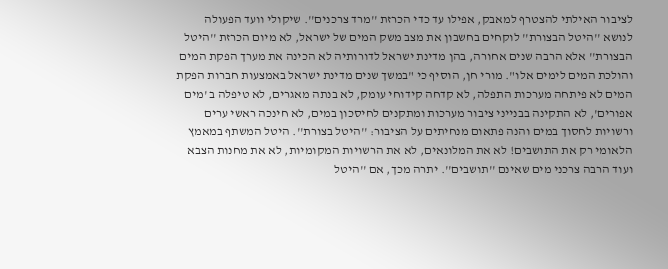לציבור האילתי להצטרף למאבק, אפילו עד כדי הכרזת ''מרד צרכנים''. שיקולי וועד הפעולה לנושא ''היטל הבצורת'' לוקחים בחשבון את מצב משק המים של ישראל, לא מיום הכרזת ''היטל הבצורת'' אלא הרבה שנים אחורה, בהן מדינת ישראל לדורותיה לא הכינה את מערך הפקת המים והולכת המים לימים אלו". מורי חן, הוסיף כי "במשך שנים מדינת ישראל באמצעות חברות הפקת המים לא פיתחה מערכות התפלה, לא קדחה קידוחי עומק, לא בנתה מאגרים, לא טיפלה ב 'מים אפורים', לא התקינה בבנייני ציבור מערכות ומתקנים לחיסכון במים, לא חינכה ראשי ערים ורשויות לחסוך במים והנה פתאום מנחיתים על הציבור: ''היטל בצורת''. היטל המשתף במאמץ הלאומי רק את התושבים! לא את המלונאים, לא את הרשויות המקומיות, לא את מחנות הצבא ועוד הרבה צרכני מים שאינם ''תושבים''. יתרה מכך, אם ''היטל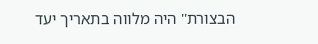הבצורת'' היה מלווה בתאריך יעד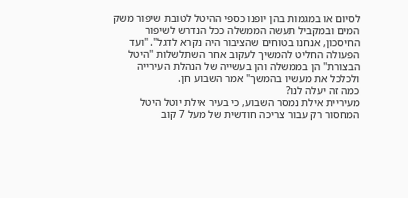לסיום או במגמות בהן יופנו כספי ההיטל לטובת שיפור משק המים ובמקביל תעשה הממשלה ככל הנדרש לשיפור החיסכון, אנחנו בטוחים שהציבור היה נקרא לדגל". "ועד הפעולה החליט להמשיך לעקוב אחר השתלשלות ''היטל הבצורת'' הן בממשלה והן בעשייה של הנהלת העירייה ולכלכל את מעשיו בהמשך" אמר השבוע חן.
כמה זה יעלה לנו?
מעיריית אילת נמסר השבוע, כי בעיר אילת יוטל היטל המחסור רק עבור צריכה חודשית של מעל 7 קוב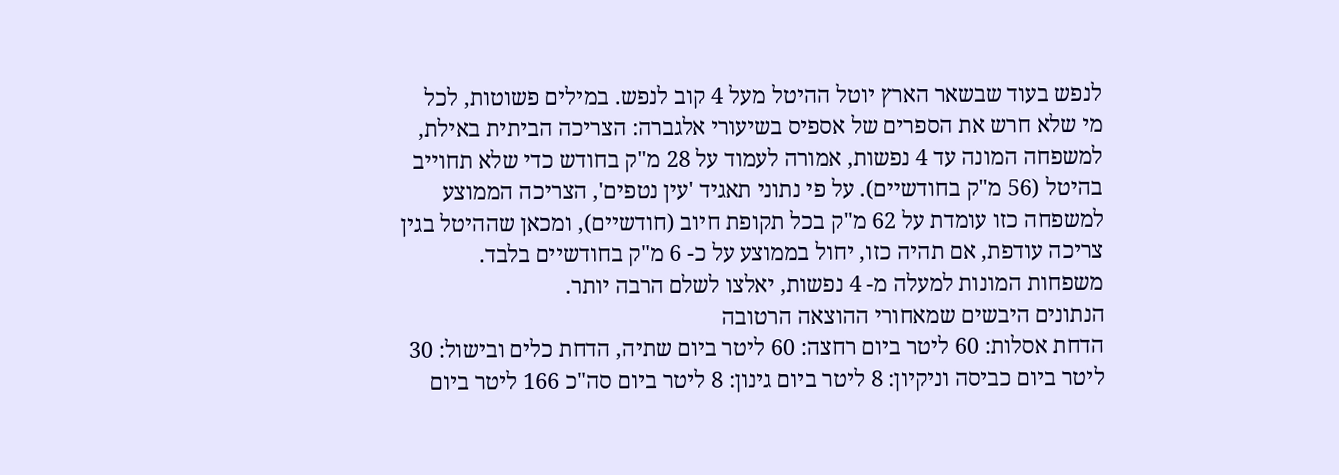לנפש בעוד שבשאר הארץ יוטל ההיטל מעל 4 קוב לנפש. במילים פשוטות, לכל מי שלא חרש את הספרים של אספיס בשיעורי אלגברה: הצריכה הביתית באילת, למשפחה המונה עד 4 נפשות, אמורה לעמוד על 28 מ"ק בחודש כדי שלא תחוייב בהיטל (56 מ"ק בחודשיים). על פי נתוני תאגיד 'עין נטפים', הצריכה הממוצע למשפחה כזו עומדת על 62 מ"ק בכל תקופת חיוב (חודשיים), ומכאן שההיטל בגין צריכה עודפת, אם תהיה כזו, יחול בממוצע על כ- 6 מ"ק בחודשיים בלבד. משפחות המונות למעלה מ- 4 נפשות, יאלצו לשלם הרבה יותר.
הנתונים היבשים שמאחורי ההוצאה הרטובה
הדחת אסלות: 60 ליטר ביום רחצה: 60 ליטר ביום שתיה, הדחת כלים ובישול: 30 ליטר ביום כביסה וניקיון: 8 ליטר ביום גינון: 8 ליטר ביום סה"כ 166 ליטר ביום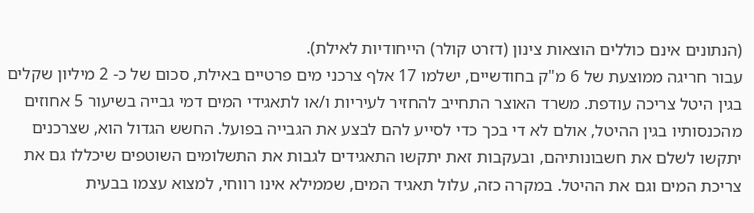(הנתונים אינם כוללים הוצאות צינון (דזרט קולר) הייחודיות לאילת).
עבור חריגה ממוצעת של 6 מ"ק בחודשיים, ישלמו 17 אלף צרכני מים פרטיים באילת, סכום של כ- 2 מיליון שקלים בגין היטל צריכה עודפת. משרד האוצר התחייב להחזיר לעיריות ו/או לתאגידי המים דמי גבייה בשיעור 5 אחוזים מהכנסותיו בגין ההיטל, אולם לא די בכך כדי לסייע להם לבצע את הגבייה בפועל. החשש הגדול הוא, שצרכנים יתקשו לשלם את חשבונותיהם, ובעקבות זאת יתקשו התאגידים לגבות את התשלומים השוטפים שיכללו גם את צריכת המים וגם את ההיטל. במקרה כזה, עלול תאגיד המים, שממילא אינו רווחי, למצוא עצמו בבעית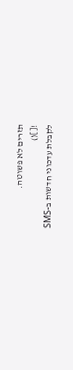תזרים לא פשוטה.
![]()
לקבלת עדכוני חדשות ב-SMS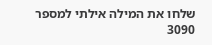שלחו את המילה אילתי למספר 3090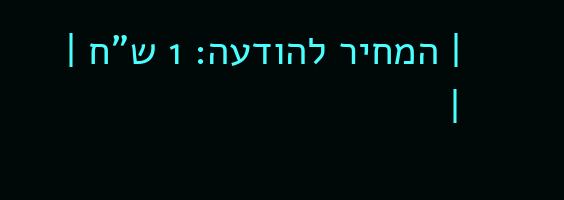| המחיר להודעה: 1 ש"ח |
|